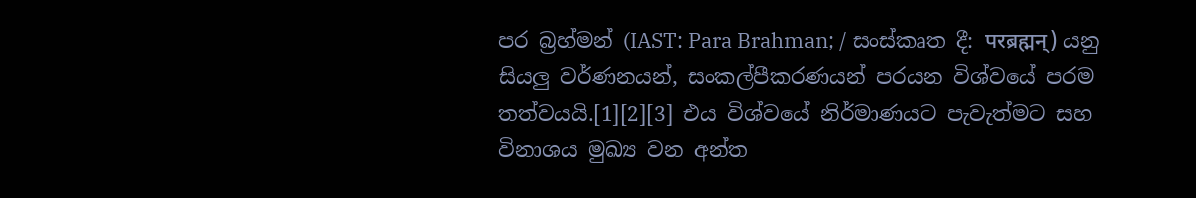පර බ්‍රහ්මන් (IAST: Para Brahman; / සංස්කෘත දී: परब्रह्मन्) යනු සියලු වර්ණනයන්, සංකල්පීකරණයන් පරයන විශ්වයේ පරම තත්වයයි.[1][2][3] එය විශ්වයේ නිර්මාණයට පැවැත්මට සහ විනාශය මුඛ්‍ය වන අන්ත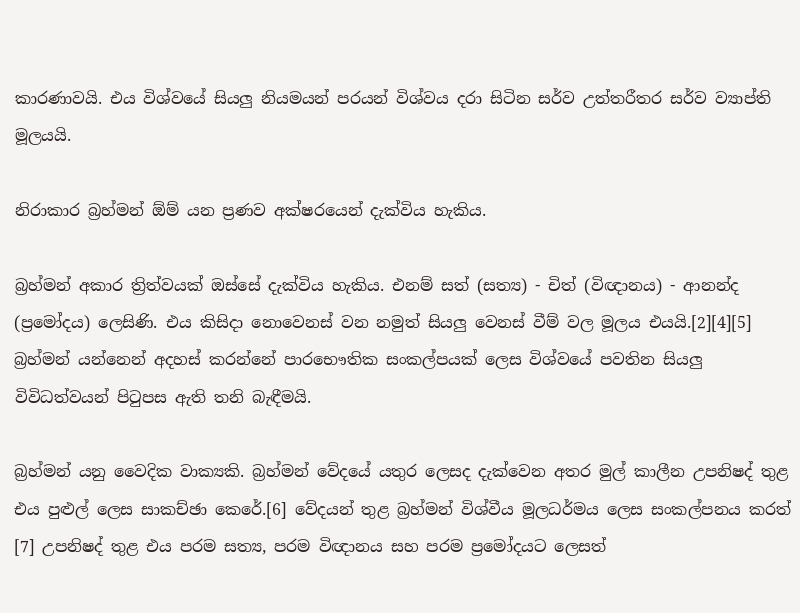කාරණාවයි. එය විශ්වයේ සියලු නියමයන් පරයන් විශ්වය දරා සිටින සර්ව උත්තරීතර සර්ව ව්‍යාප්ති මූලයයි.

නිරාකාර බ්‍රහ්මන් ඕම් යන ප්‍රණව අක්ෂරයෙන් දැක්විය හැකිය.

බ්‍රහ්මන් අකාර ත්‍රිත්වයක් ඔස්සේ දැක්විය හැකිය. එනම් සත් (සත්‍ය) - චිත් (විඥානය) - ආනන්ද (ප්‍රමෝදය) ලෙසිණි. එය කිසිදා නොවෙනස් වන නමුත් සියලු වෙනස් වීම් වල මූලය එයයි.[2][4][5] බ්‍රහ්මන් යන්නෙන් අදහස් කරන්නේ පාරභෞතික සංකල්පයක් ලෙස විශ්වයේ පවතින සියලු විවිධත්වයන් පිටුපස ඇති තනි බැඳීමයි.

බ්‍රහ්මන් යනු වෛදික වාක්‍යකි. බ්‍රහ්මන් වේදයේ යතුර ලෙසද දැක්වෙන අතර මුල් කාලීන උපනිෂද් තුළ එය පුළුල් ලෙස සාකච්ඡා කෙරේ.[6] වේදයන් තුළ බ්‍රහ්මන් විශ්වීය මූලධර්මය ලෙස සංකල්පනය කරත් [7] උපනිෂද් තුළ එය පරම සත්‍ය, පරම විඥානය සහ පරම ප්‍රමෝදයට ලෙසත්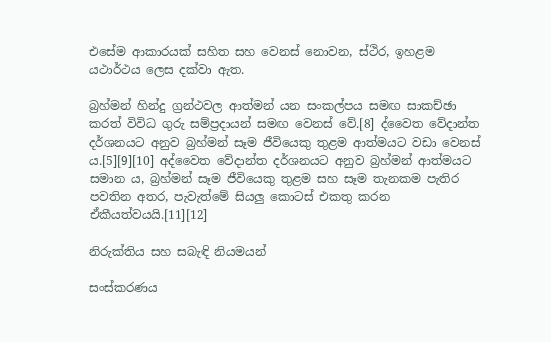එසේම ආකාරයක් සහිත සහ වෙනස් නොවන, ස්ථිර, ඉහළම යථාර්ථය ලෙස දක්වා ඇත.

බ්‍රහ්මන් හින්දු ග්‍රන්ථවල ආත්මන් යන සංකල්පය සමඟ සාකච්ඡා කරත් විවිධ ගුරු සම්ප්‍රදායන් සමඟ වෙනස් වේ.[8] ද්වෛත වේදාන්ත දර්ශනයට අනුව බ්‍රහ්මන් සෑම ජීවියෙකු තුළම ආත්මයට වඩා වෙනස් ය.[5][9][10] අද්වෛත වේදාන්ත දර්ශනයට අනුව බ්‍රහ්මන් ආත්මයට සමාන ය, බ්‍රහ්මන් සෑම ජීවියෙකු තුළම සහ සෑම තැනකම පැතිර පවතින අතර, පැවැත්මේ සියලු කොටස් එකතු කරන ඒකීයත්වයයි.[11][12]

නිරුක්තිය සහ සබැඳි නියමයන්

සංස්කරණය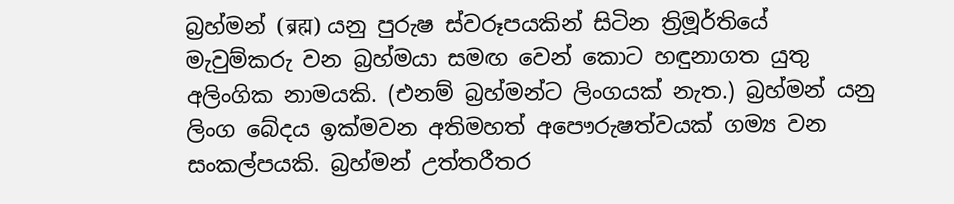බ්‍රහ්මන් (ब्रह्म) යනු පුරුෂ ස්වරූපයකින් සිටින ත්‍රිමූර්තියේ මැවුම්කරු වන බ්‍රහ්මයා සමඟ වෙන් කොට හඳුනාගත යුතු අලිංගික නාමයකි. (එනම් බ්‍රහ්මන්ට ලිංගයක් නැත.) බ්‍රහ්මන් යනු ලිංග බේදය ඉක්මවන අතිමහත් අපෞරුෂත්වයක් ගම්‍ය වන සංකල්පයකි. බ්‍රහ්මන් උත්තරීතර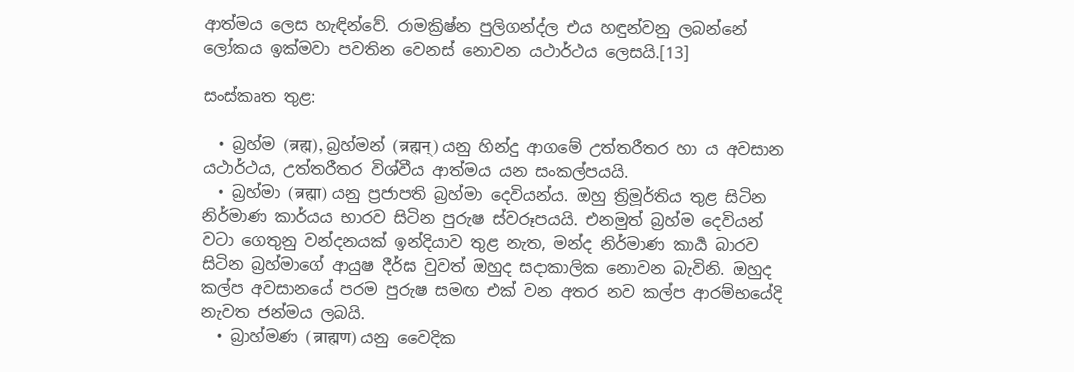ආත්මය ලෙස හැඳින්වේ. රාමක්‍රිෂ්න පුලිගන්ද්ල එය හඳුන්වනු ලබන්නේ ලෝකය ඉක්මවා පවතින වෙනස් නොවන යථාර්ථය ලෙසයි.[13]

සංස්කෘත තුළ:

  • බ්‍රහ්ම (ब्रह्म), බ්‍රහ්මන් (ब्रह्मन्) යනු හින්දු ආගමේ උත්තරීතර හා ය අවසාන යථාර්ථය, උත්තරීතර විශ්වීය ආත්මය යන සංකල්පයයි.
  • බ්‍රහ්මා (ब्रह्मा) යනු ප්‍රජාපති බ්‍රහ්මා දෙවියන්ය. ඔහු ත්‍රිමූර්තිය තුළ සිටින නිර්මාණ කාර්යය භාරව සිටින පුරුෂ ස්වරූපයයි. එනමුත් බ්‍රහ්ම දෙවියන් වටා ගෙතුනු වන්දනයක් ඉන්දියාව තුළ නැත, මන්ද නිර්මාණ කාර්‍ය බාරව සිටින බ්‍රහ්මාගේ ආයුෂ දීර්ඝ වුවත් ඔහුද සදාකාලික නොවන බැවිනි. ඔහුද කල්ප අවසානයේ පරම පුරුෂ සමඟ එක් වන අතර නව කල්ප ආරම්භයේදි නැවත ජන්මය ලබයි.
  • බ්‍රාහ්මණ (ब्राह्मण) යනු වෛදික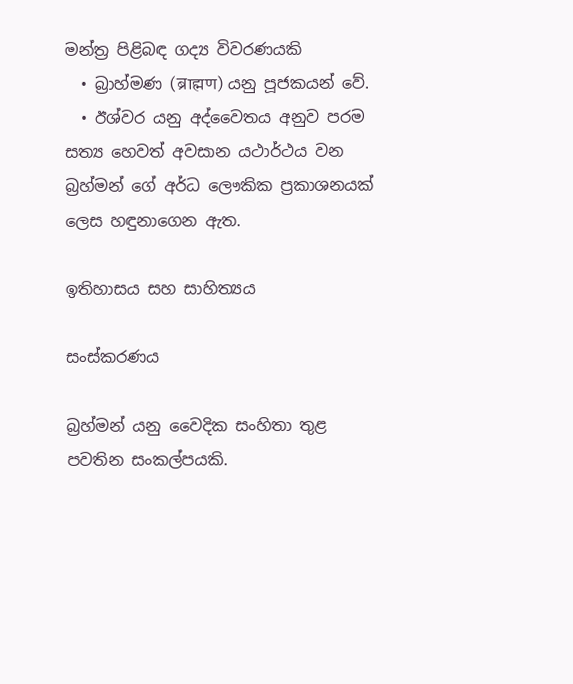මන්ත්‍ර පිළිබඳ ගද්‍ය විවරණයකි
  • බ්‍රාහ්මණ (ब्राह्मण) යනු පූජකයන් වේ.
  • ඊශ්වර යනු අද්වෛතය අනුව පරම සත්‍ය හෙවත් අවසාන යථාර්ථය වන බ්‍රහ්මන් ගේ අර්ධ ලෞකික ප්‍රකාශනයක් ලෙස හඳුනාගෙන ඇත.

ඉතිහාසය සහ සාහිත්‍යය

සංස්කරණය

බ්‍රහ්මන් යනු වෛදික සංහිතා තුළ පවතින සංකල්පයකි.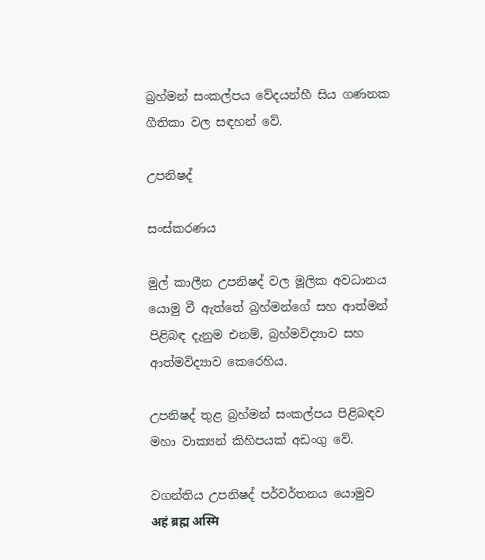බ්‍රහ්මන් සංකල්පය වේදයන්හී සිය ගණනක ගීතිකා වල සඳහන් වේ.

උපනිෂද්

සංස්කරණය

මුල් කාලීන උපනිෂද් වල මූලික අවධානය යොමු වී ඇත්තේ බ්‍රහ්මන්ගේ සහ ආත්මන් පිළිබඳ දැනුම එනම්, බ්‍රහ්මවිද්‍යාව සහ ආත්මවිද්‍යාව කෙරෙහිය.

උපනිෂද් තුළ බ්‍රහ්මන් සංකල්පය පිළිබඳව මහා වාක්‍යන් කිහිපයක් අඩංගු වේ.

වගන්තිය උපනිෂද් පර්වර්තනය යොමුව
अहं ब्रह्म अस्मि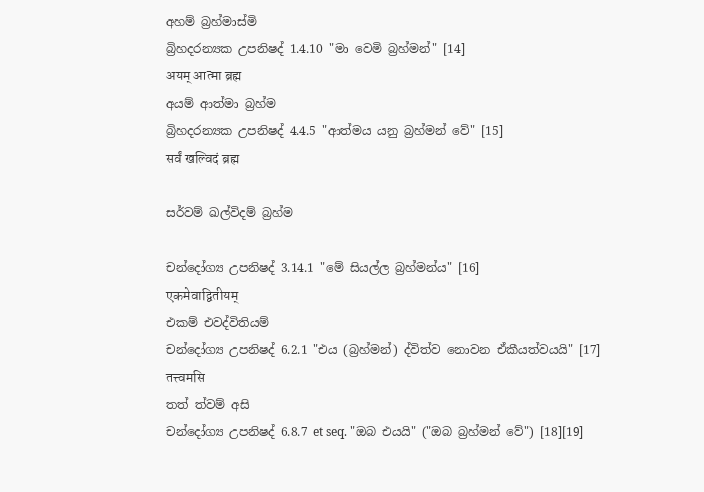අහම් බ්‍රහ්මාස්මි
බ්‍රිහදරන්‍යක උපනිෂද් 1.4.10 "මා වෙමි බ්‍රහ්මන්" [14]
अयम् आत्मा ब्रह्म
අයම් ආත්මා බ්‍රහ්ම
බ්‍රිහදරන්‍යක උපනිෂද් 4.4.5 "ආත්මය යනු බ්‍රහ්මන් වේ" [15]
सर्वं खल्विदं ब्रह्म

සර්වම් ඛල්විදම් බ්‍රහ්ම

චන්දෝග්‍ය උපනිෂද් 3.14.1 "මේ සියල්ල බ්‍රහ්මන්ය" [16]
एकमेवाद्वितीयम्
එකම් එවද්විතියම්
චන්දෝග්‍ය උපනිෂද් 6.2.1 "එය (බ්‍රහ්මන්) ද්විත්ව නොවන ඒකීයත්වයයි" [17]
तत्त्वमसि
තත් ත්වම් අසි
චන්දෝග්‍ය උපනිෂද් 6.8.7 et seq. "ඔබ එයයි" ("ඔබ බ්‍රහ්මන් වේ") [18][19]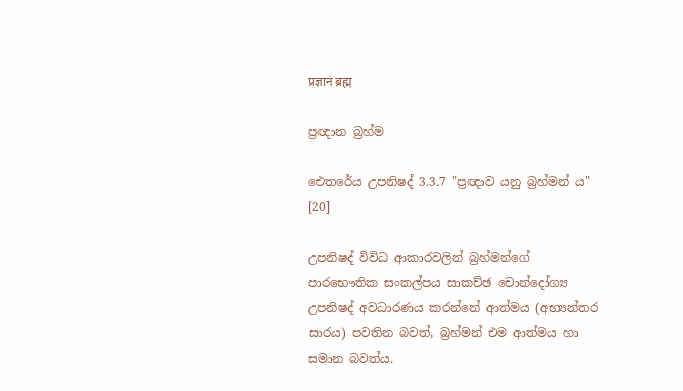प्रज्ञानं ब्रह्म

ප්‍රඥාන බ්‍රහ්ම

ඓතරේය උපනිෂද් 3.3.7 "ප්‍රඥාව යනු බ්‍රහ්මන් ය" [20]

උපනිෂද් විවිධ ආකාරවලින් බ්‍රහ්මන්ගේ පාරභෞතික සංකල්පය සාකච්ඡ චොන්දෝග්‍ය උපනිෂද් අවධාරණය කරන්නේ ආත්මය (අභ්‍යන්තර සාරය) පවතින බවත්, බ්‍රහ්මන් එම ආත්මය හා සමාන බවත්ය.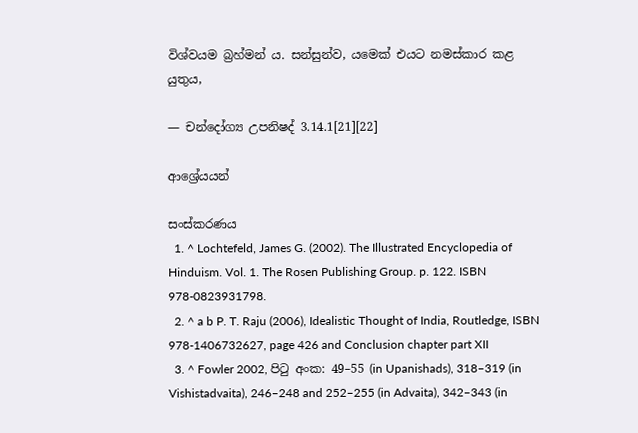විශ්වයම බ්‍රහ්මන් ය. සන්සුන්ව, යමෙක් එයට නමස්කාර කළ යුතුය,

— චන්දෝග්‍ය උපනිෂද් 3.14.1[21][22]

ආශ්‍රේයයන්

සංස්කරණය
  1. ^ Lochtefeld, James G. (2002). The Illustrated Encyclopedia of Hinduism. Vol. 1. The Rosen Publishing Group. p. 122. ISBN 978-0823931798.
  2. ^ a b P. T. Raju (2006), Idealistic Thought of India, Routledge, ISBN 978-1406732627, page 426 and Conclusion chapter part XII
  3. ^ Fowler 2002, පිටු අංක: 49–55 (in Upanishads), 318–319 (in Vishistadvaita), 246–248 and 252–255 (in Advaita), 342–343 (in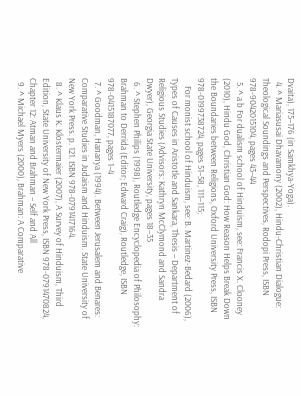Dvaita), 175–176 (in Samkhya-Yoga).
  4. ^ Mariasusai Dhavamony (2002), Hindu-Christian Dialogue: Theological Soundings and Perspectives, Rodopi Press, ISBN 978-9042015104, pages 43–44
  5. ^ a b For dualism school of Hinduism, see: Francis X. Clooney (2010), Hindu God, Christian God: How Reason Helps Break Down the Boundaries between Religions, Oxford University Press, ISBN 978-0199738724, pages 51–58, 111–115;
    For monist school of Hinduism, see: B. Martinez-Bedard (2006), Types of Causes in Aristotle and Sankara, Thesis – Department of Religious Studies (Advisors: Kathryn McClymond and Sandra Dwyer), Georgia State University, pages 18–35
  6. ^ Stephen Philips (1998), Routledge Encyclopedia of Philosophy: Brahman to Derrida (Editor; Edward Craig), Routledge, ISBN 978-0415187077, pages 1–4
  7. ^ Goodman, Hananya (1994). Between Jerusalem and Benares: Comparative Studies in Judaism and Hinduism. State University of New York Press. p. 121. ISBN 978-0791417164.
  8. ^ Klaus K. Klostermaier (2007), A Survey of Hinduism, Third Edition, State University of New York Press, ISBN 978-0791470824, Chapter 12: Atman and Brahman – Self and All
  9. ^ Michael Myers (2000), Brahman: A Comparative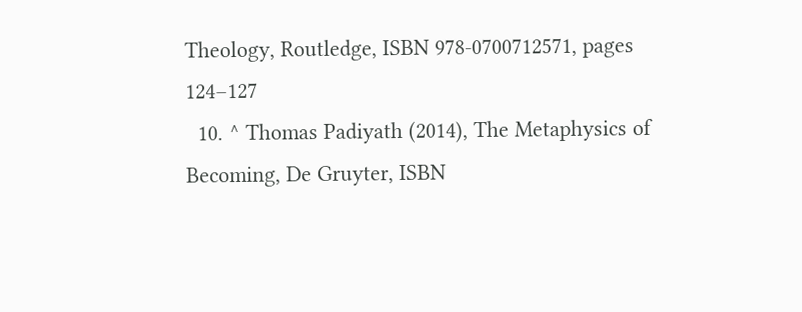Theology, Routledge, ISBN 978-0700712571, pages 124–127
  10. ^ Thomas Padiyath (2014), The Metaphysics of Becoming, De Gruyter, ISBN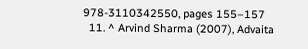978-3110342550, pages 155–157
  11. ^ Arvind Sharma (2007), Advaita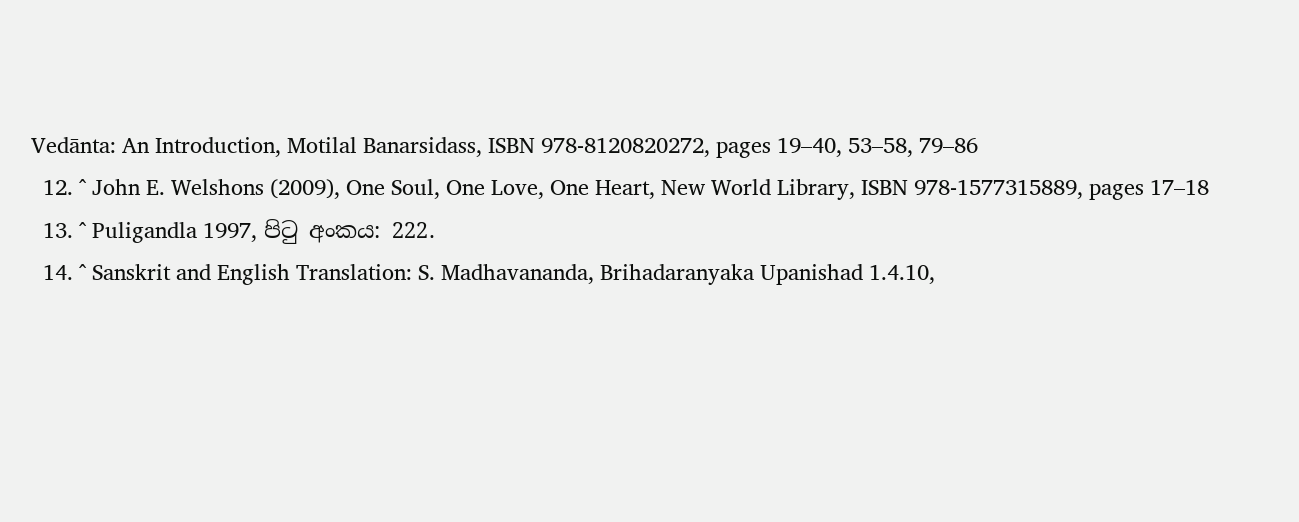Vedānta: An Introduction, Motilal Banarsidass, ISBN 978-8120820272, pages 19–40, 53–58, 79–86
  12. ^ John E. Welshons (2009), One Soul, One Love, One Heart, New World Library, ISBN 978-1577315889, pages 17–18
  13. ^ Puligandla 1997, පිටු අංකය: 222.
  14. ^ Sanskrit and English Translation: S. Madhavananda, Brihadaranyaka Upanishad 1.4.10,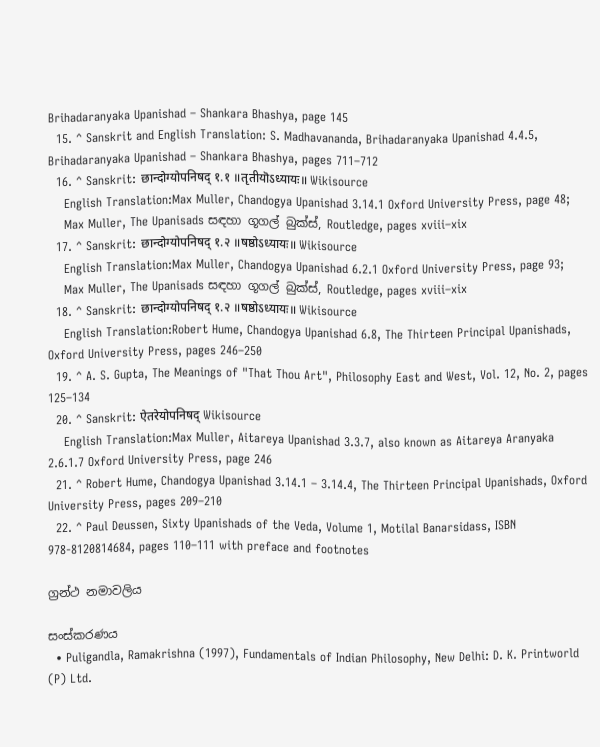Brihadaranyaka Upanishad – Shankara Bhashya, page 145
  15. ^ Sanskrit and English Translation: S. Madhavananda, Brihadaranyaka Upanishad 4.4.5, Brihadaranyaka Upanishad – Shankara Bhashya, pages 711–712
  16. ^ Sanskrit: छान्दोग्योपनिषद् १.१ ॥तृतीयॊऽध्यायः॥ Wikisource
    English Translation:Max Muller, Chandogya Upanishad 3.14.1 Oxford University Press, page 48;
    Max Muller, The Upanisads සඳහා ගූගල් බුක්ස්, Routledge, pages xviii–xix
  17. ^ Sanskrit: छान्दोग्योपनिषद् १.२ ॥षष्ठोऽध्यायः॥ Wikisource
    English Translation:Max Muller, Chandogya Upanishad 6.2.1 Oxford University Press, page 93;
    Max Muller, The Upanisads සඳහා ගූගල් බුක්ස්, Routledge, pages xviii–xix
  18. ^ Sanskrit: छान्दोग्योपनिषद् १.२ ॥षष्ठोऽध्यायः॥ Wikisource
    English Translation:Robert Hume, Chandogya Upanishad 6.8, The Thirteen Principal Upanishads, Oxford University Press, pages 246–250
  19. ^ A. S. Gupta, The Meanings of "That Thou Art", Philosophy East and West, Vol. 12, No. 2, pages 125–134
  20. ^ Sanskrit: ऐतरेयोपनिषद् Wikisource
    English Translation:Max Muller, Aitareya Upanishad 3.3.7, also known as Aitareya Aranyaka 2.6.1.7 Oxford University Press, page 246
  21. ^ Robert Hume, Chandogya Upanishad 3.14.1 – 3.14.4, The Thirteen Principal Upanishads, Oxford University Press, pages 209–210
  22. ^ Paul Deussen, Sixty Upanishads of the Veda, Volume 1, Motilal Banarsidass, ISBN 978-8120814684, pages 110–111 with preface and footnotes

ග්‍රන්ථ නමාවලිය

සංස්කරණය
  • Puligandla, Ramakrishna (1997), Fundamentals of Indian Philosophy, New Delhi: D. K. Printworld (P) Ltd.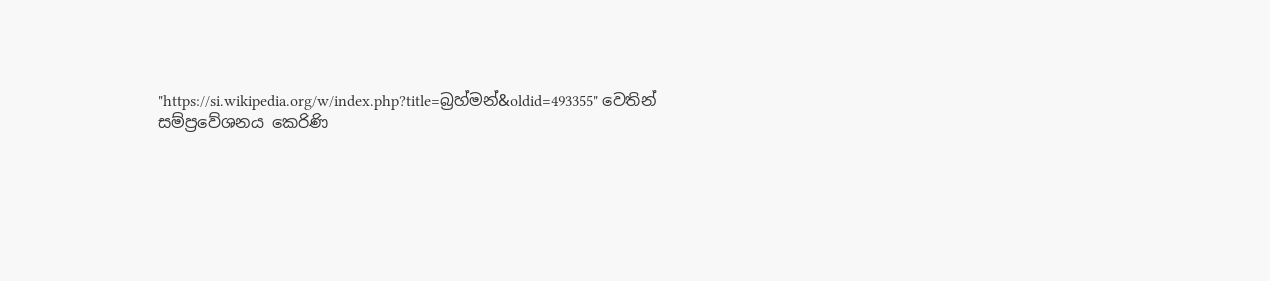"https://si.wikipedia.org/w/index.php?title=බ්‍රහ්මන්&oldid=493355" වෙතින් සම්ප්‍රවේශනය කෙරිණි